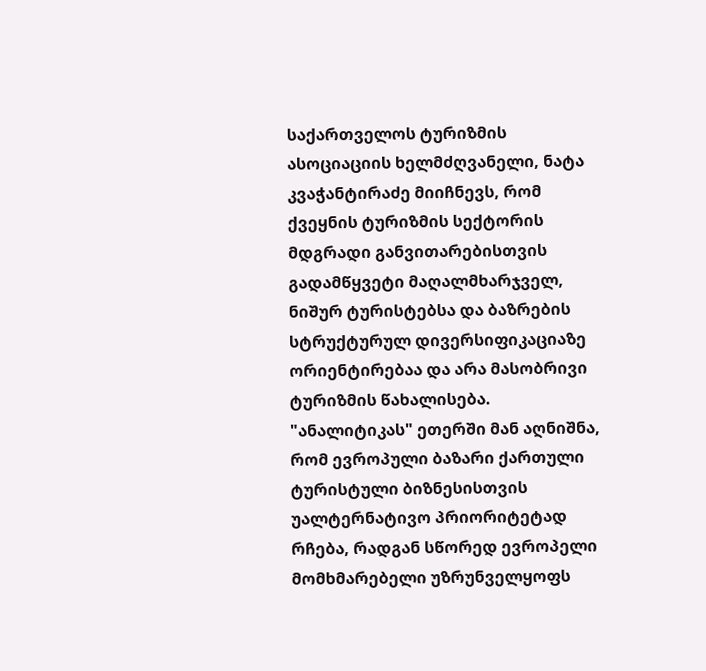საქართველოს ტურიზმის ასოციაციის ხელმძღვანელი, ნატა კვაჭანტირაძე მიიჩნევს, რომ ქვეყნის ტურიზმის სექტორის მდგრადი განვითარებისთვის გადამწყვეტი მაღალმხარჯველ, ნიშურ ტურისტებსა და ბაზრების სტრუქტურულ დივერსიფიკაციაზე ორიენტირებაა და არა მასობრივი ტურიზმის წახალისება.
"ანალიტიკას" ეთერში მან აღნიშნა, რომ ევროპული ბაზარი ქართული ტურისტული ბიზნესისთვის უალტერნატივო პრიორიტეტად რჩება, რადგან სწორედ ევროპელი მომხმარებელი უზრუნველყოფს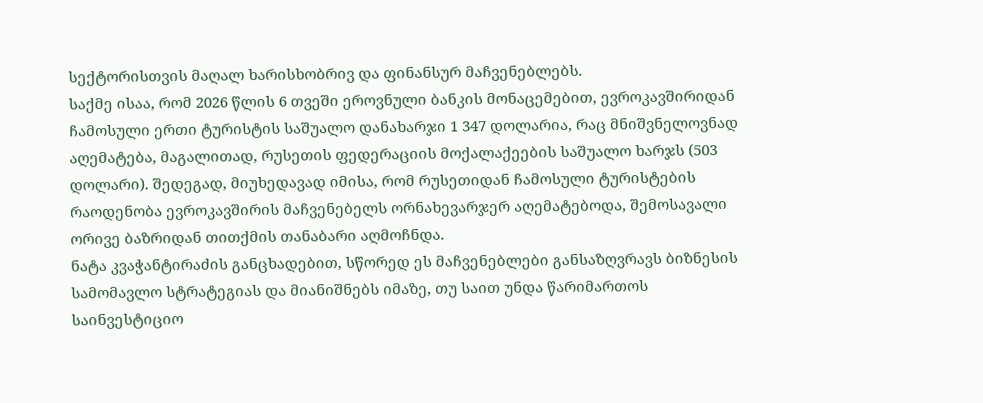სექტორისთვის მაღალ ხარისხობრივ და ფინანსურ მაჩვენებლებს.
საქმე ისაა, რომ 2026 წლის 6 თვეში ეროვნული ბანკის მონაცემებით, ევროკავშირიდან ჩამოსული ერთი ტურისტის საშუალო დანახარჯი 1 347 დოლარია, რაც მნიშვნელოვნად აღემატება, მაგალითად, რუსეთის ფედერაციის მოქალაქეების საშუალო ხარჯს (503 დოლარი). შედეგად, მიუხედავად იმისა, რომ რუსეთიდან ჩამოსული ტურისტების რაოდენობა ევროკავშირის მაჩვენებელს ორნახევარჯერ აღემატებოდა, შემოსავალი ორივე ბაზრიდან თითქმის თანაბარი აღმოჩნდა.
ნატა კვაჭანტირაძის განცხადებით, სწორედ ეს მაჩვენებლები განსაზღვრავს ბიზნესის სამომავლო სტრატეგიას და მიანიშნებს იმაზე, თუ საით უნდა წარიმართოს საინვესტიციო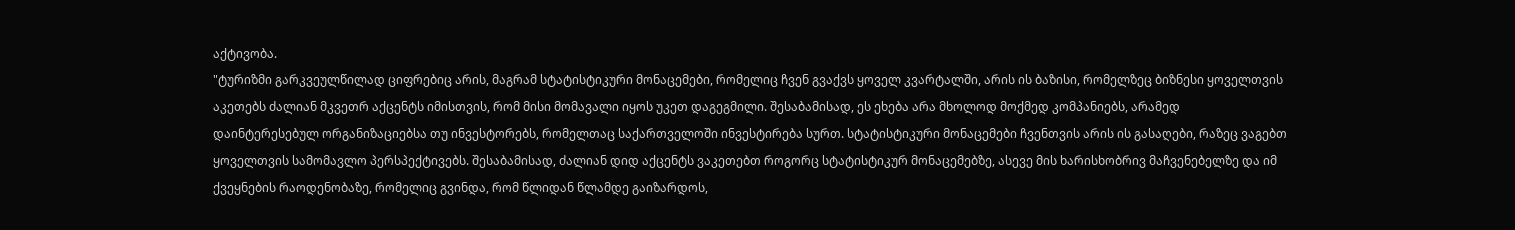აქტივობა.
"ტურიზმი გარკვეულწილად ციფრებიც არის, მაგრამ სტატისტიკური მონაცემები, რომელიც ჩვენ გვაქვს ყოველ კვარტალში, არის ის ბაზისი, რომელზეც ბიზნესი ყოველთვის აკეთებს ძალიან მკვეთრ აქცენტს იმისთვის, რომ მისი მომავალი იყოს უკეთ დაგეგმილი. შესაბამისად, ეს ეხება არა მხოლოდ მოქმედ კომპანიებს, არამედ დაინტერესებულ ორგანიზაციებსა თუ ინვესტორებს, რომელთაც საქართველოში ინვესტირება სურთ. სტატისტიკური მონაცემები ჩვენთვის არის ის გასაღები, რაზეც ვაგებთ ყოველთვის სამომავლო პერსპექტივებს. შესაბამისად, ძალიან დიდ აქცენტს ვაკეთებთ როგორც სტატისტიკურ მონაცემებზე, ასევე მის ხარისხობრივ მაჩვენებელზე და იმ ქვეყნების რაოდენობაზე, რომელიც გვინდა, რომ წლიდან წლამდე გაიზარდოს,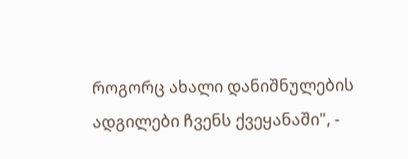როგორც ახალი დანიშნულების ადგილები ჩვენს ქვეყანაში", -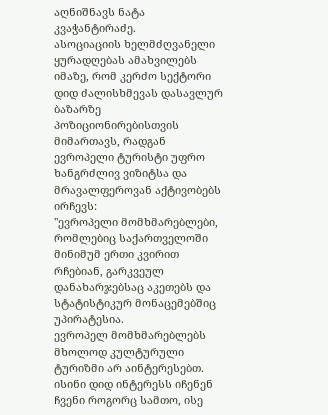აღნიშნავს ნატა კვაჭანტირაძე.
ასოციაციის ხელმძღვანელი ყურადღებას ამახვილებს იმაზე, რომ კერძო სექტორი დიდ ძალისხმევას დასავლურ ბაზარზე პოზიციონირებისთვის მიმართავს, რადგან ევროპელი ტურისტი უფრო ხანგრძლივ ვიზიტსა და მრავალფეროვან აქტივობებს ირჩევს:
"ევროპელი მომხმარებლები, რომლებიც საქართველოში მინიმუმ ერთი კვირით რჩებიან, გარკვეულ დანახარჯებსაც აკეთებს და სტატისტიკურ მონაცემებშიც უპირატესია.
ევროპელ მომხმარებლებს მხოლოდ კულტურული ტურიზმი არ აინტერესებთ. ისინი დიდ ინტერესს იჩენენ ჩვენი როგორც სამთო, ისე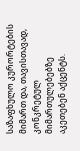საზაფხულო კურორტების მიმართ და, თავისთავად, კონკრეტულ მიმართულებებზე აკეთებენ აქცენტს.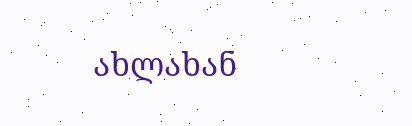ახლახან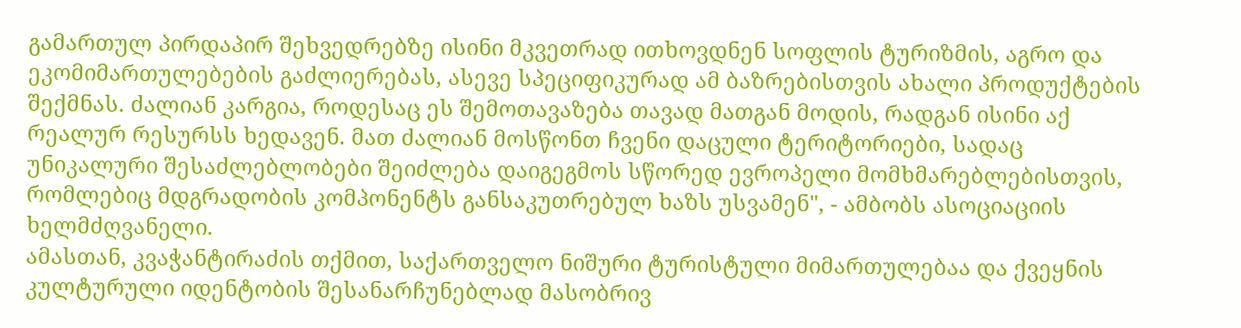გამართულ პირდაპირ შეხვედრებზე ისინი მკვეთრად ითხოვდნენ სოფლის ტურიზმის, აგრო და ეკომიმართულებების გაძლიერებას, ასევე სპეციფიკურად ამ ბაზრებისთვის ახალი პროდუქტების შექმნას. ძალიან კარგია, როდესაც ეს შემოთავაზება თავად მათგან მოდის, რადგან ისინი აქ რეალურ რესურსს ხედავენ. მათ ძალიან მოსწონთ ჩვენი დაცული ტერიტორიები, სადაც უნიკალური შესაძლებლობები შეიძლება დაიგეგმოს სწორედ ევროპელი მომხმარებლებისთვის, რომლებიც მდგრადობის კომპონენტს განსაკუთრებულ ხაზს უსვამენ", - ამბობს ასოციაციის ხელმძღვანელი.
ამასთან, კვაჭანტირაძის თქმით, საქართველო ნიშური ტურისტული მიმართულებაა და ქვეყნის კულტურული იდენტობის შესანარჩუნებლად მასობრივ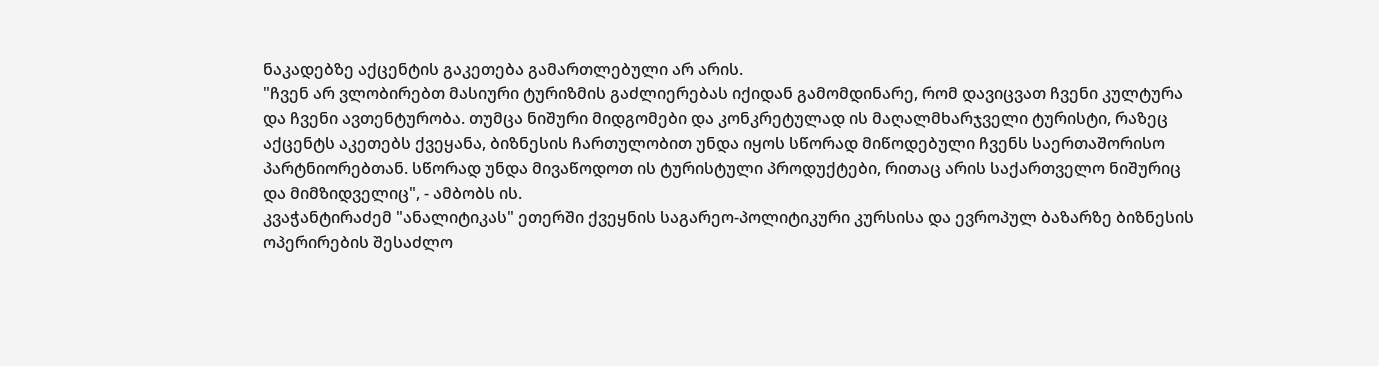ნაკადებზე აქცენტის გაკეთება გამართლებული არ არის.
"ჩვენ არ ვლობირებთ მასიური ტურიზმის გაძლიერებას იქიდან გამომდინარე, რომ დავიცვათ ჩვენი კულტურა და ჩვენი ავთენტურობა. თუმცა ნიშური მიდგომები და კონკრეტულად ის მაღალმხარჯველი ტურისტი, რაზეც აქცენტს აკეთებს ქვეყანა, ბიზნესის ჩართულობით უნდა იყოს სწორად მიწოდებული ჩვენს საერთაშორისო პარტნიორებთან. სწორად უნდა მივაწოდოთ ის ტურისტული პროდუქტები, რითაც არის საქართველო ნიშურიც და მიმზიდველიც", - ამბობს ის.
კვაჭანტირაძემ "ანალიტიკას" ეთერში ქვეყნის საგარეო-პოლიტიკური კურსისა და ევროპულ ბაზარზე ბიზნესის ოპერირების შესაძლო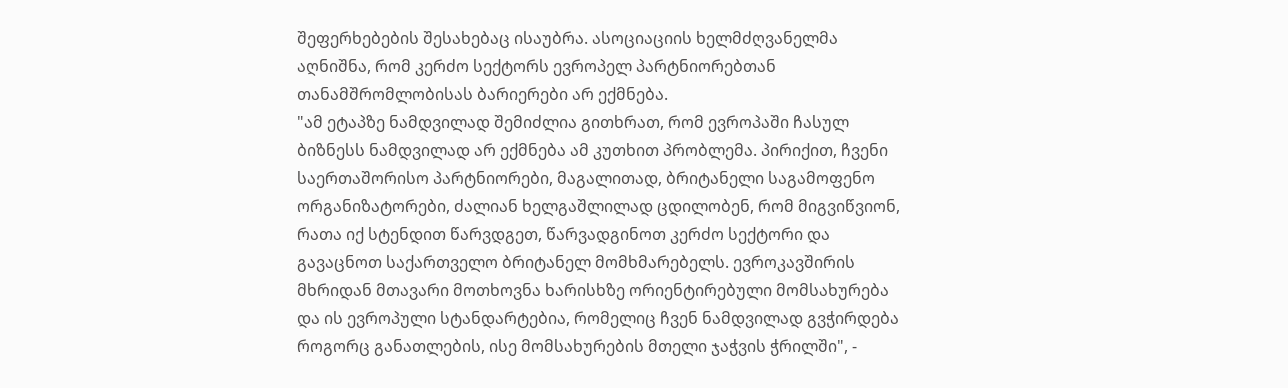შეფერხებების შესახებაც ისაუბრა. ასოციაციის ხელმძღვანელმა აღნიშნა, რომ კერძო სექტორს ევროპელ პარტნიორებთან თანამშრომლობისას ბარიერები არ ექმნება.
"ამ ეტაპზე ნამდვილად შემიძლია გითხრათ, რომ ევროპაში ჩასულ ბიზნესს ნამდვილად არ ექმნება ამ კუთხით პრობლემა. პირიქით, ჩვენი საერთაშორისო პარტნიორები, მაგალითად, ბრიტანელი საგამოფენო ორგანიზატორები, ძალიან ხელგაშლილად ცდილობენ, რომ მიგვიწვიონ, რათა იქ სტენდით წარვდგეთ, წარვადგინოთ კერძო სექტორი და გავაცნოთ საქართველო ბრიტანელ მომხმარებელს. ევროკავშირის მხრიდან მთავარი მოთხოვნა ხარისხზე ორიენტირებული მომსახურება და ის ევროპული სტანდარტებია, რომელიც ჩვენ ნამდვილად გვჭირდება როგორც განათლების, ისე მომსახურების მთელი ჯაჭვის ჭრილში", -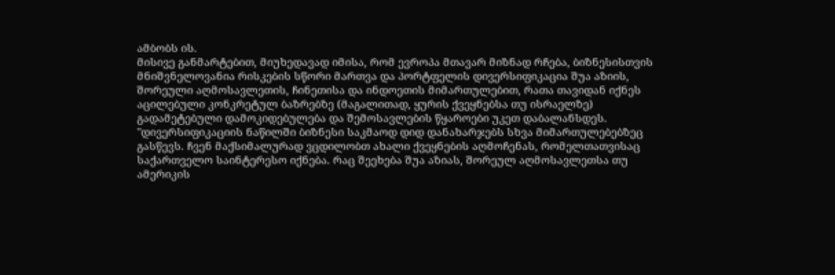ამბობს ის.
მისივე განმარტებით, მიუხედავად იმისა, რომ ევროპა მთავარ მიზნად რჩება, ბიზნესისთვის მნიშვნელოვანია რისკების სწორი მართვა და პორტფელის დივერსიფიკაცია შუა აზიის, შორეული აღმოსავლეთის, ჩინეთისა და ინდოეთის მიმართულებით, რათა თავიდან იქნეს აცილებული კონკრეტულ ბაზრებზე (მაგალითად, ყურის ქვეყნებსა თუ ისრაელზე) გადამეტებული დამოკიდებულება და შემოსავლების წყაროები უკეთ დაბალანსდეს.
"დივერსიფიკაციის ნაწილში ბიზნესი საკმაოდ დიდ დანახარჯებს სხვა მიმართულებებზეც გასწევს. ჩვენ მაქსიმალურად ვცდილობთ ახალი ქვეყნების აღმოჩენას, რომელთათვისაც საქართველო საინტერესო იქნება. რაც შეეხება შუა აზიას, შორეულ აღმოსავლეთსა თუ ამერიკის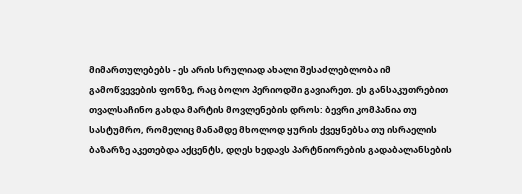მიმართულებებს - ეს არის სრულიად ახალი შესაძლებლობა იმ გამოწვევების ფონზე, რაც ბოლო პერიოდში გავიარეთ. ეს განსაკუთრებით თვალსაჩინო გახდა მარტის მოვლენების დროს: ბევრი კომპანია თუ სასტუმრო, რომელიც მანამდე მხოლოდ ყურის ქვეყნებსა თუ ისრაელის ბაზარზე აკეთებდა აქცენტს, დღეს ხედავს პარტნიორების გადაბალანსების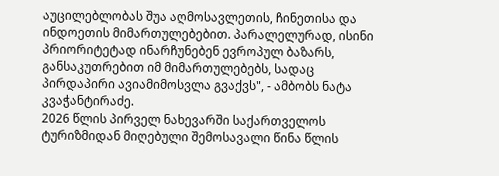აუცილებლობას შუა აღმოსავლეთის, ჩინეთისა და ინდოეთის მიმართულებებით. პარალელურად, ისინი პრიორიტეტად ინარჩუნებენ ევროპულ ბაზარს, განსაკუთრებით იმ მიმართულებებს, სადაც პირდაპირი ავიამიმოსვლა გვაქვს", - ამბობს ნატა კვაჭანტირაძე.
2026 წლის პირველ ნახევარში საქართველოს ტურიზმიდან მიღებული შემოსავალი წინა წლის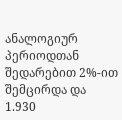ანალოგიურ პერიოდთან შედარებით 2%-ით შემცირდა და 1.930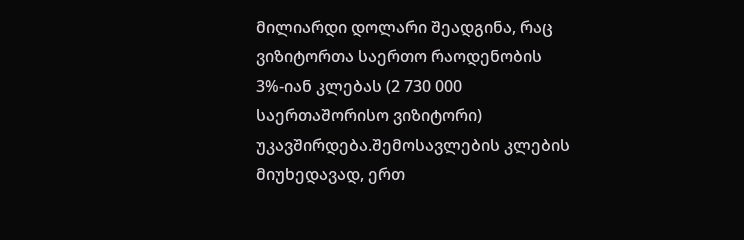მილიარდი დოლარი შეადგინა, რაც ვიზიტორთა საერთო რაოდენობის 3%-იან კლებას (2 730 000 საერთაშორისო ვიზიტორი) უკავშირდება.შემოსავლების კლების მიუხედავად, ერთ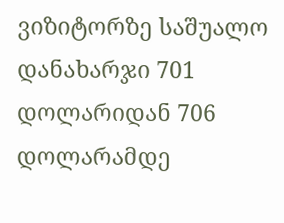ვიზიტორზე საშუალო დანახარჯი 701 დოლარიდან 706 დოლარამდე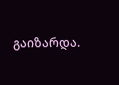გაიზარდა.